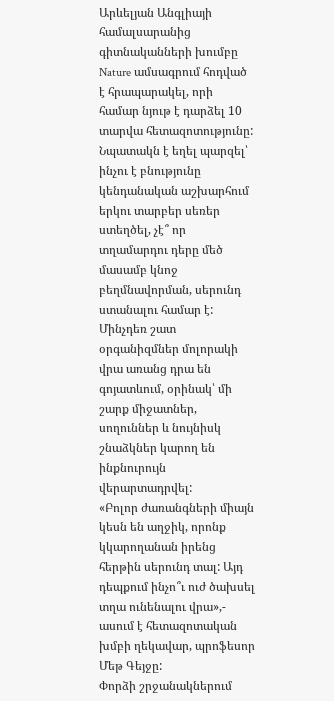Արևելյան Անգլիայի համալսարանից գիտնականների խումբը Nature ամսագրում հոդված է հրապարակել, որի համար նյութ է դարձել 10 տարվա հետազոտությունը: Նպատակն է եղել պարզել՝ ինչու է բնությունը կենդանական աշխարհում երկու տարբեր սեռեր ստեղծել, չէ՞ որ տղամարդու դերը մեծ մասամբ կնոջ բեղմնավորման, սերունդ ստանալու համար է: Մինչդեռ շատ օրգանիզմներ մոլորակի վրա առանց դրա են գոյատևում, օրինակ՝ մի շարք միջատներ, սողուններ և նույնիսկ շնաձկներ կարող են ինքնուրույն վերարտադրվել:
«Բոլոր ժառանգների միայն կեսն են աղջիկ, որոնք կկարողանան իրենց հերթին սերունդ տալ: Այդ դեպքում ինչո՞ւ ուժ ծախսել տղա ունենալու վրա»,- ասում է հետազոտական խմբի ղեկավար, պրոֆեսոր Մեթ Գեյջը:
Փորձի շրջանակներում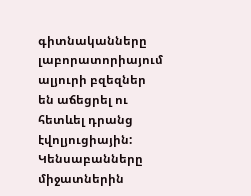գիտնականները լաբորատորիայում ալյուրի բզեզներ են աճեցրել ու հետևել դրանց էվոլյուցիային: Կենսաբանները միջատներին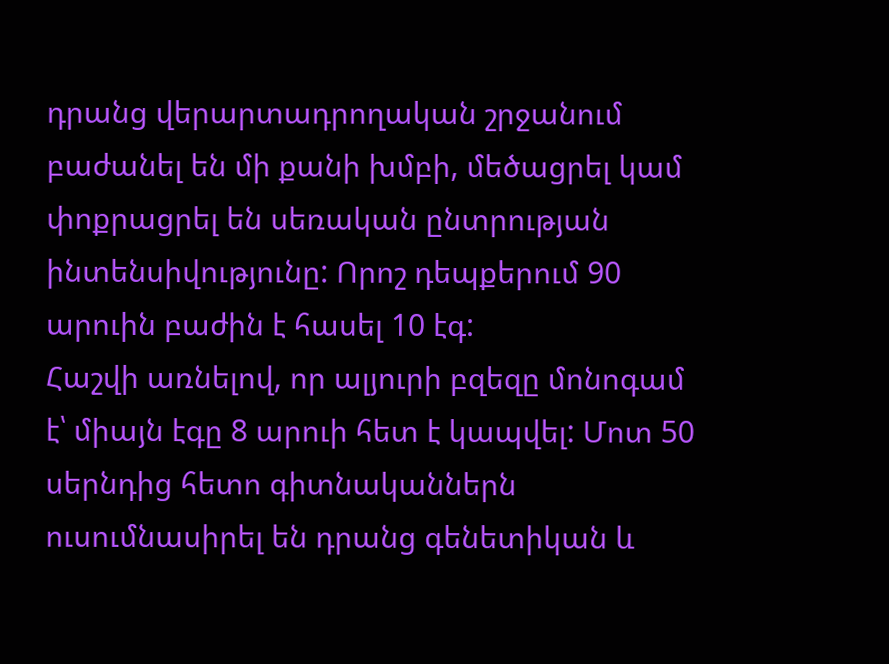դրանց վերարտադրողական շրջանում բաժանել են մի քանի խմբի, մեծացրել կամ փոքրացրել են սեռական ընտրության ինտենսիվությունը: Որոշ դեպքերում 90 արուին բաժին է հասել 10 էգ:
Հաշվի առնելով, որ ալյուրի բզեզը մոնոգամ է՝ միայն էգը 8 արուի հետ է կապվել: Մոտ 50 սերնդից հետո գիտնականներն ուսումնասիրել են դրանց գենետիկան և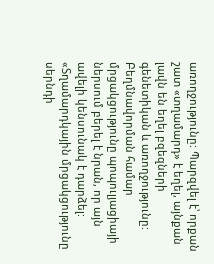առողջությունը: Պարզվել է՝ որքան շատ «տղամարդ» է եղել, այնքան լավն են եղել բզեզների գենետիկան և առողջությունը: Բեղմնավորման համար մրցակցությունը պոպուլյացիայի ներսում բերել է նրան, որ այն ավելի կենսունակ է դարձել:
«Տղամարդկային մրցակցությունը սերնդի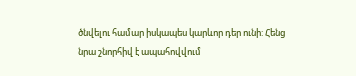ծնվելու համար իսկապես կարևոր դեր ունի: Հենց նրա շնորհիվ է ապահովվում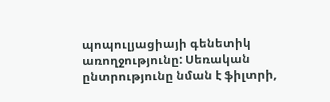պոպուլյացիայի գենետիկ առողջությունը: Սեռական ընտրությունը նման է ֆիլտրի,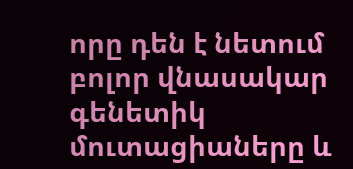որը դեն է նետում բոլոր վնասակար գենետիկ մուտացիաները և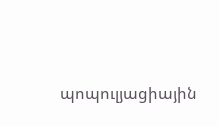պոպուլյացիային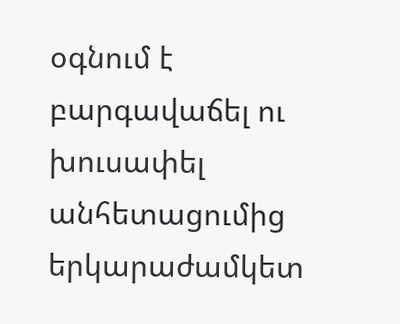օգնում է բարգավաճել ու խուսափել անհետացումից երկարաժամկետ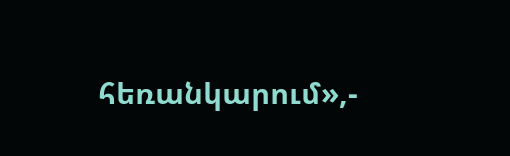հեռանկարում»,-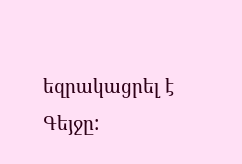եզրակացրել է Գեյջը: